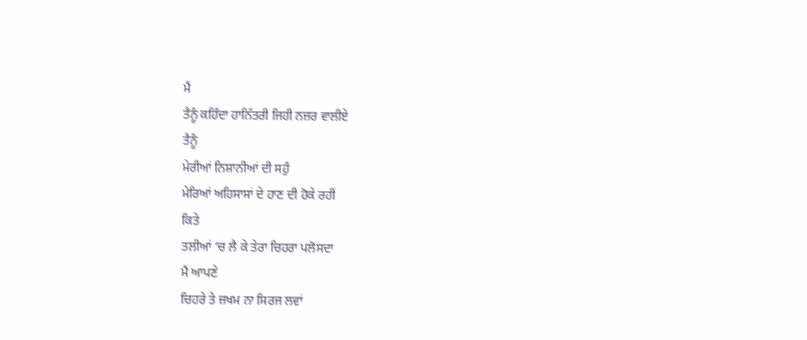ਮੈਂ
ਤੈਨੂੰ ਕਹਿੰਦਾ ਹਾਨਿੱਤਰੀ ਜਿਹੀ ਨਜ਼ਰ ਵਾਲੀਏ
ਤੈਨੂੰ
ਮੇਰੀਆਂ ਨਿਸ਼ਾਨੀਆਂ ਦੀ ਸਹੁੰ
ਮੇਰਿਆਂ ਅਹਿਸਾਸਾਂ ਦੇ ਹਾਣ ਦੀ ਹੋਕੇ ਰਹੀਂ
ਕਿਤੇ
ਤਲੀਆਂ ‘ਚ ਲੈ ਕੇ ਤੇਰਾ ਚਿਹਰਾ ਪਲੋਸਦਾ
ਮੈਂ ਆਪਣੇ
ਚਿਹਰੇ ਤੇ ਜ਼ਖਮ ਨਾ ਸਿਰਜ ਲਵਾਂ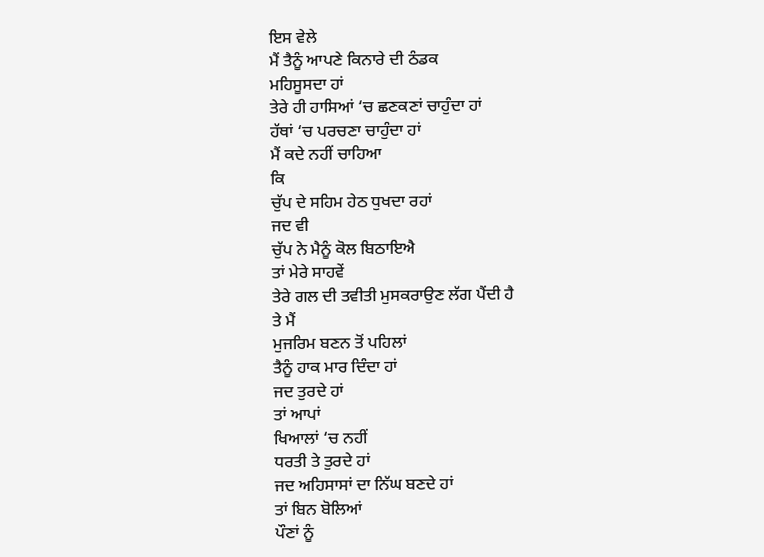ਇਸ ਵੇਲੇ
ਮੈਂ ਤੈਨੂੰ ਆਪਣੇ ਕਿਨਾਰੇ ਦੀ ਠੰਡਕ
ਮਹਿਸੂਸਦਾ ਹਾਂ
ਤੇਰੇ ਹੀ ਹਾਸਿਆਂ ‘ਚ ਛਣਕਣਾਂ ਚਾਹੁੰਦਾ ਹਾਂ
ਹੱਥਾਂ ‘ਚ ਪਰਚਣਾ ਚਾਹੁੰਦਾ ਹਾਂ
ਮੈਂ ਕਦੇ ਨਹੀਂ ਚਾਹਿਆ
ਕਿ
ਚੁੱਪ ਦੇ ਸਹਿਮ ਹੇਠ ਧੁਖਦਾ ਰਹਾਂ
ਜਦ ਵੀ
ਚੁੱਪ ਨੇ ਮੈਨੂੰ ਕੋਲ ਬਿਠਾਇਐ
ਤਾਂ ਮੇਰੇ ਸਾਹਵੇਂ
ਤੇਰੇ ਗਲ ਦੀ ਤਵੀਤੀ ਮੁਸਕਰਾਉਣ ਲੱਗ ਪੈਂਦੀ ਹੈ
ਤੇ ਮੈਂ
ਮੁਜਰਿਮ ਬਣਨ ਤੋਂ ਪਹਿਲਾਂ
ਤੈਨੂੰ ਹਾਕ ਮਾਰ ਦਿੰਦਾ ਹਾਂ
ਜਦ ਤੁਰਦੇ ਹਾਂ
ਤਾਂ ਆਪਾਂ
ਖਿਆਲਾਂ ‘ਚ ਨਹੀਂ
ਧਰਤੀ ਤੇ ਤੁਰਦੇ ਹਾਂ
ਜਦ ਅਹਿਸਾਸਾਂ ਦਾ ਨਿੱਘ ਬਣਦੇ ਹਾਂ
ਤਾਂ ਬਿਨ ਬੋਲਿਆਂ
ਪੌਣਾਂ ਨੂੰ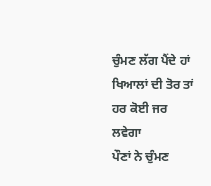ਚੁੰਮਣ ਲੱਗ ਪੈਂਦੇ ਹਾਂ
ਖਿਆਲਾਂ ਦੀ ਤੋਰ ਤਾਂ
ਹਰ ਕੋਈ ਜਰ ਲਵੇਗਾ
ਪੌਣਾਂ ਨੇ ਚੁੰਮਣ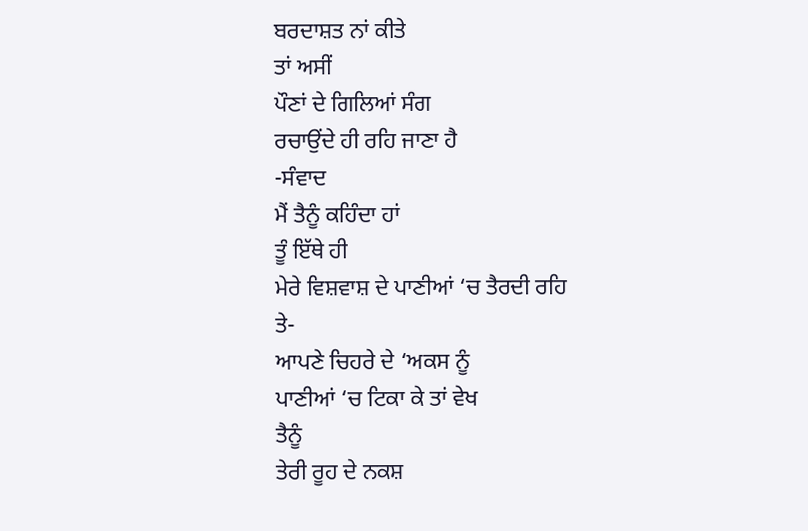ਬਰਦਾਸ਼ਤ ਨਾਂ ਕੀਤੇ
ਤਾਂ ਅਸੀਂ
ਪੌਣਾਂ ਦੇ ਗਿਲਿਆਂ ਸੰਗ
ਰਚਾਉਂਦੇ ਹੀ ਰਹਿ ਜਾਣਾ ਹੈ
-ਸੰਵਾਦ
ਮੈਂ ਤੈਨੂੰ ਕਹਿੰਦਾ ਹਾਂ
ਤੂੰ ਇੱਥੇ ਹੀ
ਮੇਰੇ ਵਿਸ਼ਵਾਸ਼ ਦੇ ਪਾਣੀਆਂ ‘ਚ ਤੈਰਦੀ ਰਹਿ
ਤੇ-
ਆਪਣੇ ਚਿਹਰੇ ਦੇ ‘ਅਕਸ ਨੂੰ
ਪਾਣੀਆਂ ‘ਚ ਟਿਕਾ ਕੇ ਤਾਂ ਵੇਖ
ਤੈਨੂੰ
ਤੇਰੀ ਰੂਹ ਦੇ ਨਕਸ਼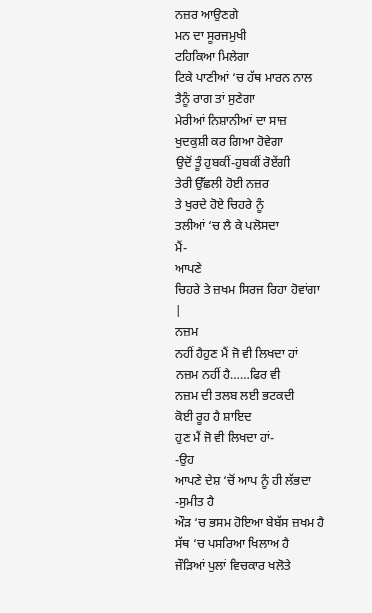ਨਜ਼ਰ ਆਉਣਗੇ
ਮਨ ਦਾ ਸੂਰਜਮੁਖੀ
ਟਹਿਕਿਆ ਮਿਲੇਗਾ
ਟਿਕੇ ਪਾਣੀਆਂ ‘ਚ ਹੱਥ ਮਾਰਨ ਨਾਲ
ਤੈਨੂੰ ਰਾਗ ਤਾਂ ਸੁਣੇਗਾ
ਮੇਰੀਆਂ ਨਿਸ਼ਾਨੀਆਂ ਦਾ ਸਾਜ਼
ਖੁਦਕੁਸ਼ੀ ਕਰ ਗਿਆ ਹੋਵੇਗਾ
ਉਦੋਂ ਤੂੰ ਹੁਬਕੀਂ-ਹੁਬਕੀਂ ਰੋਏਂਗੀ
ਤੇਰੀ ਉੱਛਲੀ ਹੋਈ ਨਜ਼ਰ
ਤੇ ਖੁਰਦੇ ਹੋਏ ਚਿਹਰੇ ਨੂੰ
ਤਲੀਆਂ ‘ਚ ਲੈ ਕੇ ਪਲੋਸਦਾ
ਮੈਂ-
ਆਪਣੇ
ਚਿਹਰੇ ਤੇ ਜ਼ਖਮ ਸਿਰਜ ਰਿਹਾ ਹੋਵਾਂਗਾ
|
ਨਜ਼ਮ
ਨਹੀਂ ਹੈਹੁਣ ਮੈਂ ਜੋ ਵੀ ਲਿਖਦਾ ਹਾਂ
ਨਜ਼ਮ ਨਹੀਂ ਹੈ……ਫਿਰ ਵੀ
ਨਜ਼ਮ ਦੀ ਤਲਬ ਲਈ ਭਟਕਦੀ
ਕੋਈ ਰੂਹ ਹੈ ਸ਼ਾਇਦ
ਹੁਣ ਮੈਂ ਜੋ ਵੀ ਲਿਖਦਾ ਹਾਂ-
-ਉਹ
ਆਪਣੇ ਦੇਸ਼ ‘ਚੋਂ ਆਪ ਨੂੰ ਹੀ ਲੱਭਦਾ
-ਸੁਮੀਤ ਹੈ
ਔੜ ‘ਚ ਭਸਮ ਹੋਇਆ ਬੇਬੱਸ ਜ਼ਖਮ ਹੈ
ਸੱਥ ‘ਚ ਪਸਰਿਆ ਖਿਲਾਅ ਹੈ
ਜੌੜਿਆਂ ਪੁਲਾਂ ਵਿਚਕਾਰ ਖਲੋਤੇ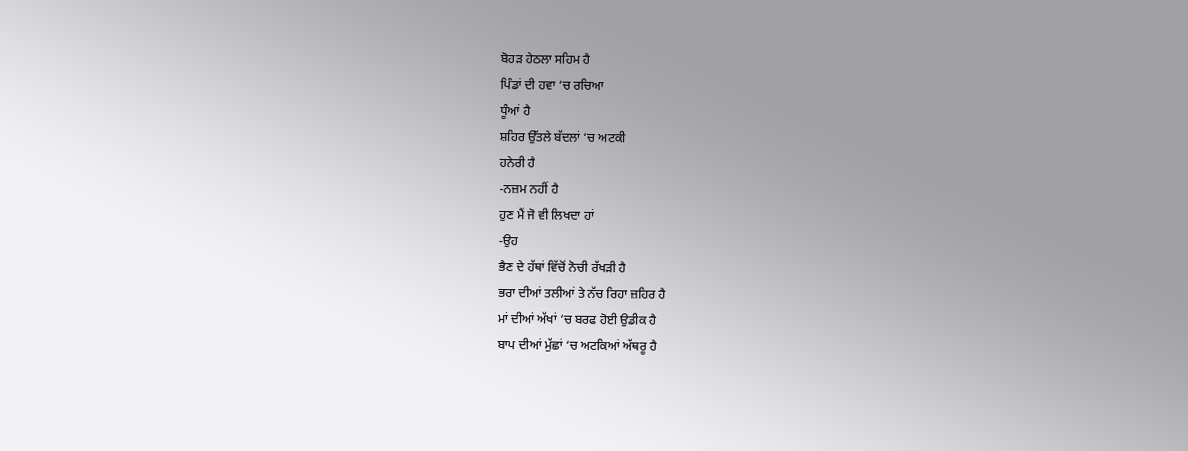ਬੋਹੜ ਹੇਠਲਾ ਸਹਿਮ ਹੈ
ਪਿੰਡਾਂ ਦੀ ਹਵਾ ‘ਚ ਰਚਿਆ
ਧੂੰਆਂ ਹੈ
ਸ਼ਹਿਰ ਉੱਤਲੇ ਬੱਦਲਾਂ ‘ਚ ਅਟਕੀ
ਹਨੇਰੀ ਹੈ
-ਨਜ਼ਮ ਨਹੀਂ ਹੈ
ਹੁਣ ਮੈਂ ਜੋ ਵੀ ਲਿਖਦਾ ਹਾਂ
-ਉਹ
ਭੈਣ ਦੇ ਹੱਥਾਂ ਵਿੱਚੋਂ ਨੋਚੀ ਰੱਖੜੀ ਹੈ
ਭਰਾ ਦੀਆਂ ਤਲੀਆਂ ਤੇ ਨੱਚ ਰਿਹਾ ਜ਼ਹਿਰ ਹੈ
ਮਾਂ ਦੀਆਂ ਅੱਖਾਂ ‘ਚ ਬਰਫ ਹੋਈ ਉਡੀਕ ਹੈ
ਬਾਪ ਦੀਆਂ ਮੁੱਛਾਂ ‘ਚ ਅਟਕਿਆਂ ਅੱਥਰੂ ਹੈ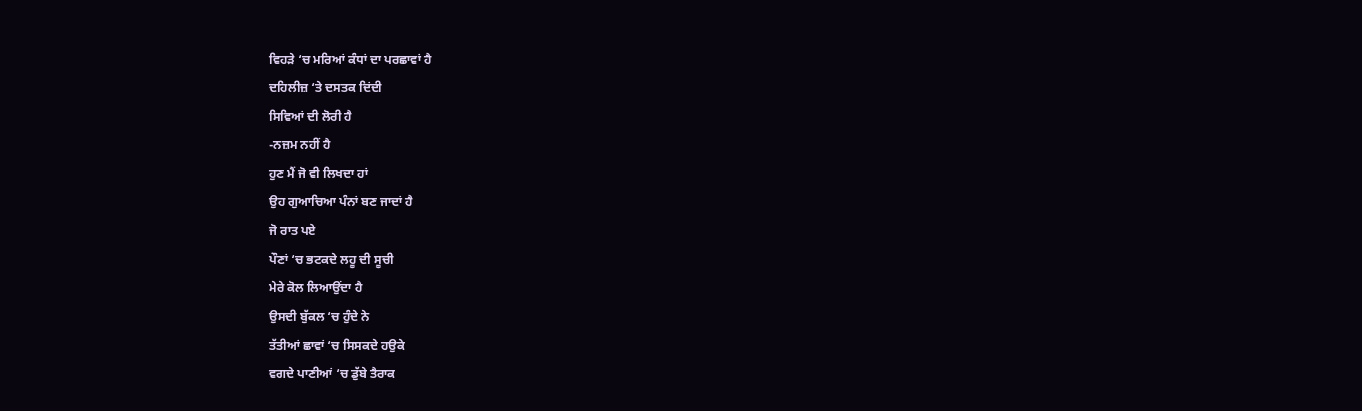ਵਿਹੜੇ ‘ਚ ਮਰਿਆਂ ਕੰਧਾਂ ਦਾ ਪਰਛਾਵਾਂ ਹੈ
ਦਹਿਲੀਜ਼ ‘ਤੇ ਦਸਤਕ ਦਿਂਦੀ
ਸਿਵਿਆਂ ਦੀ ਲੋਰੀ ਹੈ
-ਨਜ਼ਮ ਨਹੀਂ ਹੈ
ਹੁਣ ਮੈਂ ਜੋ ਵੀ ਲਿਖਦਾ ਹਾਂ
ਉਹ ਗੁਆਚਿਆ ਪੰਨਾਂ ਬਣ ਜਾਦਾਂ ਹੈ
ਜੋ ਰਾਤ ਪਏ
ਪੌਣਾਂ ‘ਚ ਭਟਕਦੇ ਲਹੂ ਦੀ ਸੂਚੀ
ਮੇਰੇ ਕੋਲ ਲਿਆਉਂਦਾ ਹੈ
ਉਸਦੀ ਬੁੱਕਲ ‘ਚ ਹੁੰਦੇ ਨੇ
ਤੱਤੀਆਂ ਛਾਵਾਂ ‘ਚ ਸਿਸਕਦੇ ਹਉਕੇ
ਵਗਦੇ ਪਾਣੀਆਂ ‘ਚ ਡੁੱਬੇ ਤੈਰਾਕ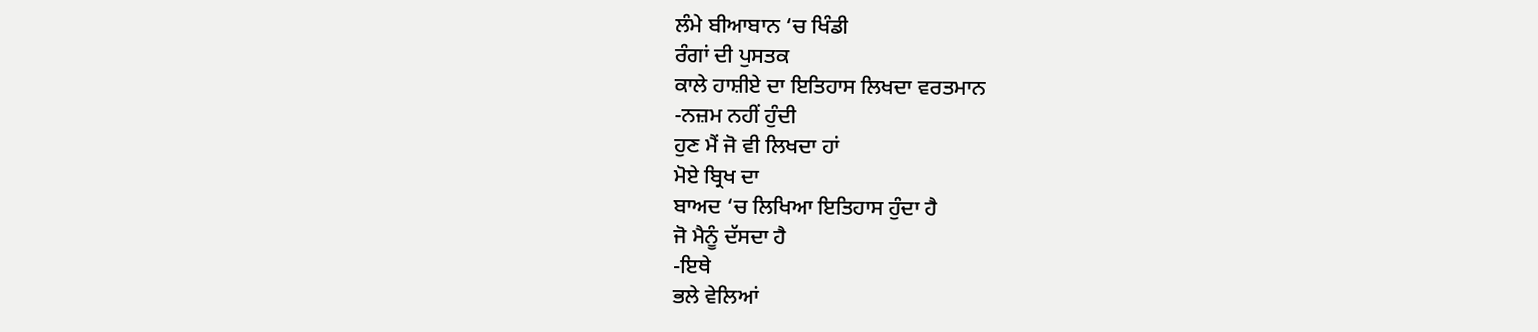ਲੰਮੇ ਬੀਆਬਾਨ ‘ਚ ਖਿੰਡੀ
ਰੰਗਾਂ ਦੀ ਪੁਸਤਕ
ਕਾਲੇ ਹਾਸ਼ੀਏ ਦਾ ਇਤਿਹਾਸ ਲਿਖਦਾ ਵਰਤਮਾਨ
-ਨਜ਼ਮ ਨਹੀਂ ਹੁੰਦੀ
ਹੁਣ ਮੈਂ ਜੋ ਵੀ ਲਿਖਦਾ ਹਾਂ
ਮੋਏ ਬ੍ਰਿਖ ਦਾ
ਬਾਅਦ ‘ਚ ਲਿਖਿਆ ਇਤਿਹਾਸ ਹੁੰਦਾ ਹੈ
ਜੋ ਮੈਨੂੰ ਦੱਸਦਾ ਹੈ
-ਇਥੇ
ਭਲੇ ਵੇਲਿਆਂ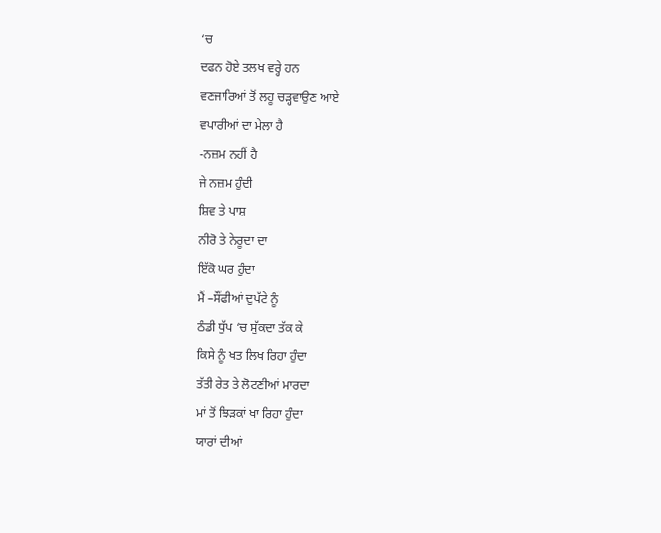‘ਚ
ਦਫਨ ਹੋਏ ਤਲਖ ਵਰ੍ਹੇ ਹਨ
ਵਣਜਾਰਿਆਂ ਤੋਂ ਲਹੂ ਚੜ੍ਹਵਾਉਣ ਆਏ
ਵਪਾਰੀਆਂ ਦਾ ਮੇਲਾ ਹੈ
-ਨਜ਼ਮ ਨਹੀਂ ਹੈ
ਜੇ ਨਜ਼ਮ ਹੁੰਦੀ
ਸ਼ਿਵ ਤੇ ਪਾਸ਼
ਨੀਰੋ ਤੇ ਨੇਰੂਦਾ ਦਾ
ਇੱਕੋ ਘਰ ਹੁੰਦਾ
ਮੈਂ –ਸੌਂਫੀਆਂ ਦੁਪੱਟੇ ਨੂੰ
ਠੰਡੀ ਧੁੱਪ ‘ਚ ਸੁੱਕਦਾ ਤੱਕ ਕੇ
ਕਿਸੇ ਨੂੰ ਖਤ ਲਿਖ ਰਿਹਾ ਹੁੰਦਾ
ਤੱਤੀ ਰੇਤ ਤੇ ਲੋਟਣੀਆਂ ਮਾਰਦਾ
ਮਾਂ ਤੋਂ ਝਿੜਕਾਂ ਖਾ ਰਿਹਾ ਹੁੰਦਾ
ਯਾਰਾਂ ਦੀਆਂ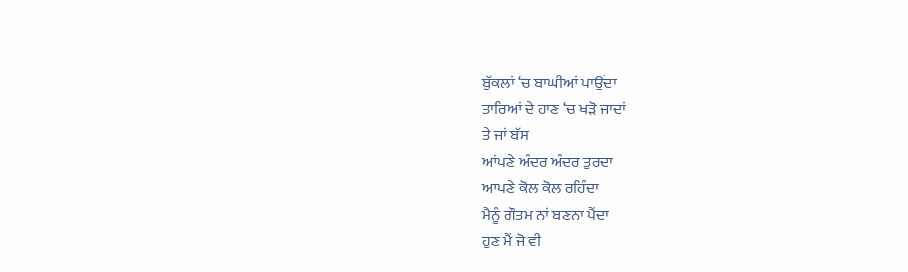ਬੁੱਕਲਾਂ ‘ਚ ਬਾਘੀਆਂ ਪਾਉਂਦਾ
ਤਾਰਿਆਂ ਦੇ ਹਾਣ ‘ਚ ਖੜੋ ਜਾਦਾਂ
ਤੇ ਜਾਂ ਬੱਸ
ਆਂਪਣੇ ਅੰਦਰ ਅੰਦਰ ਤੁਰਦਾ
ਆਪਣੇ ਕੋਲ ਕੋਲ ਰਹਿੰਦਾ
ਮੈਨੂੰ ਗੌਤਮ ਨਾਂ ਬਣਨਾ ਪੈਂਦਾ
ਹੁਣ ਮੈਂ ਜੋ ਵੀ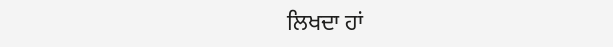ਲਿਖਦਾ ਹਾਂ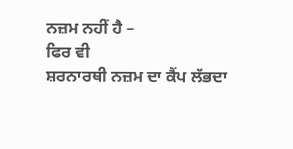ਨਜ਼ਮ ਨਹੀਂ ਹੈ –
ਫਿਰ ਵੀ
ਸ਼ਰਨਾਰਥੀ ਨਜ਼ਮ ਦਾ ਕੈਂਪ ਲੱਭਦਾ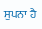ਸੁਪਨਾ ਹੈ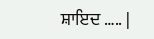ਸ਼ਾਇਦ ….. |